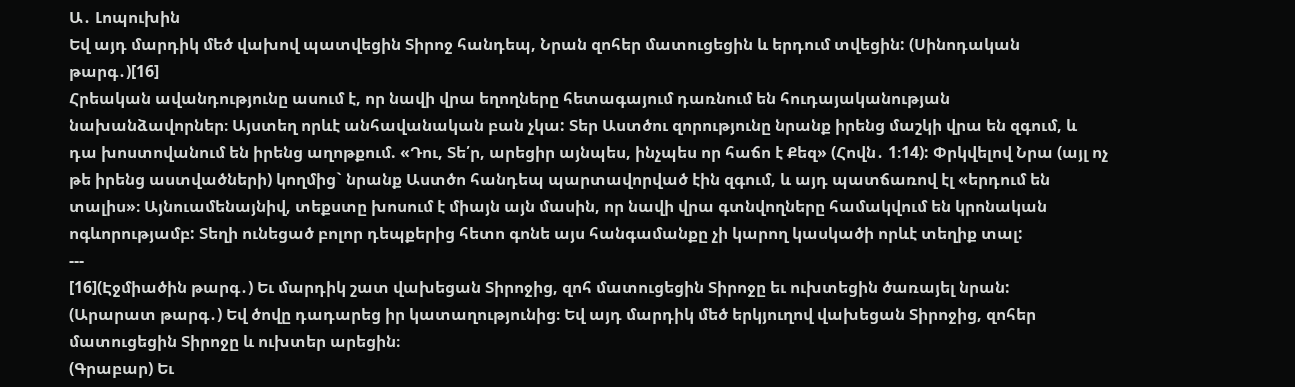Ա․ Լոպուխին
Եվ այդ մարդիկ մեծ վախով պատվեցին Տիրոջ հանդեպ, Նրան զոհեր մատուցեցին և երդում տվեցին: (Սինոդական թարգ․)[16]
Հրեական ավանդությունը ասում է, որ նավի վրա եղողները հետագայում դառնում են հուդայականության նախանձավորներ։ Այստեղ որևէ անհավանական բան չկա: Տեր Աստծու զորությունը նրանք իրենց մաշկի վրա են զգում, և դա խոստովանում են իրենց աղոթքում. «Դու, Տե՛ր, արեցիր այնպես, ինչպես որ հաճո է Քեզ» (Հովն․ 1։14): Փրկվելով Նրա (այլ ոչ թե իրենց աստվածների) կողմից` նրանք Աստծո հանդեպ պարտավորված էին զգում, և այդ պատճառով էլ «երդում են տալիս»։ Այնուամենայնիվ, տեքստը խոսում է միայն այն մասին, որ նավի վրա գտնվողները համակվում են կրոնական ոգևորությամբ: Տեղի ունեցած բոլոր դեպքերից հետո գոնե այս հանգամանքը չի կարող կասկածի որևէ տեղիք տալ:
---
[16](Էջմիածին թարգ․) Եւ մարդիկ շատ վախեցան Տիրոջից, զոհ մատուցեցին Տիրոջը եւ ուխտեցին ծառայել նրան:
(Արարատ թարգ․) Եվ ծովը դադարեց իր կատաղությունից։ Եվ այդ մարդիկ մեծ երկյուղով վախեցան Տիրոջից, զոհեր մատուցեցին Տիրոջը և ուխտեր արեցին։
(Գրաբար) Եւ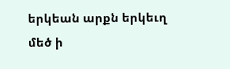երկեան արքն երկեւղ մեծ ի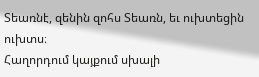Տեառնէ, զենին զոհս Տեառն, եւ ուխտեցին ուխտս։
Հաղորդում կայքում սխալի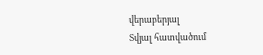վերաբերյալ
Տվյալ հատվածում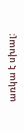առկա է սխալ: